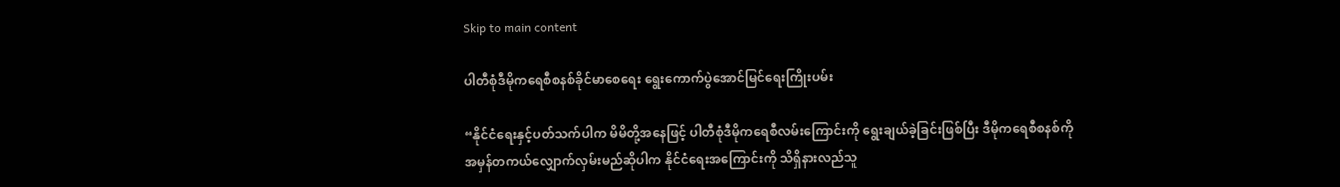Skip to main content

ပါတီစုံဒီမိုကရေစီစနစ်ခိုင်မာစေရေး ရွေးကောက်ပွဲအောင်မြင်ရေးကြိုးပမ်း

“နိုင်ငံရေးနှင့်ပတ်သက်ပါက မိမိတို့အနေဖြင့် ပါတီစုံဒီမိုကရေစီလမ်းကြောင်းကို ရွေးချယ်ခဲ့ခြင်းဖြစ်ပြီး ဒီမိုကရေစီစနစ်ကို အမှန်တကယ်လျှောက်လှမ်းမည်ဆိုပါက နိုင်ငံရေးအကြောင်းကို သိရှိနားလည်သူ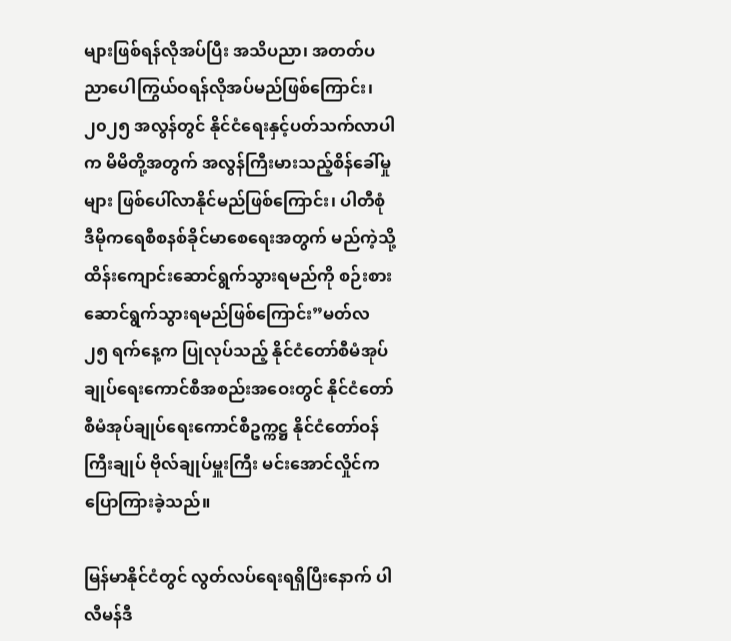များဖြစ်ရန်လိုအပ်ပြီး အသိပညာ၊ အတတ်ပညာပေါကြွယ်ဝရန်လိုအပ်မည်ဖြစ်ကြောင်း၊ ၂၀၂၅ အလွန်တွင် နိုင်ငံရေးနှင့်ပတ်သက်လာပါက မိမိတို့အတွက် အလွန်ကြီးမားသည့်စိန်ခေါ်မှုများ ဖြစ်ပေါ်လာနိုင်မည်ဖြစ်ကြောင်း၊ ပါတီစုံဒီမိုကရေစီစနစ်ခိုင်မာစေရေးအတွက် မည်ကဲ့သို့ ထိန်းကျောင်းဆောင်ရွက်သွားရမည်ကို စဉ်းစားဆောင်ရွက်သွားရမည်ဖြစ်ကြောင်း”မတ်လ ၂၅ ရက်နေ့က ပြုလုပ်သည့် နိုင်ငံတော်စီမံအုပ်ချုပ်ရေးကောင်စီအစည်းအဝေးတွင် နိုင်ငံတော်စီမံအုပ်ချုပ်ရေးကောင်စီဥက္ကဋ္ဌ နိုင်ငံတော်ဝန်ကြီးချုပ် ဗိုလ်ချုပ်မှူးကြီး မင်းအောင်လှိုင်က ပြောကြားခဲ့သည်။

မြန်မာနိုင်ငံတွင် လွတ်လပ်ရေးရရှိပြီးနောက် ပါလီမန်ဒီ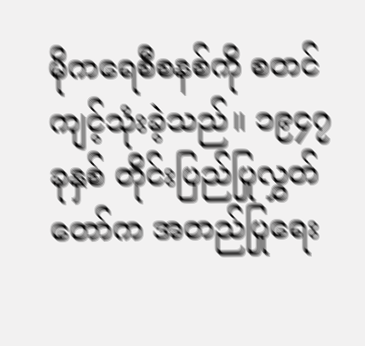မိုကရေစီစနစ်ကို စတင်ကျင့်သုံးခဲ့သည်။ ၁၉၄၇ ခုနှစ် တိုင်းပြည်ပြုလွှတ်တော်က အတည်ပြုရေး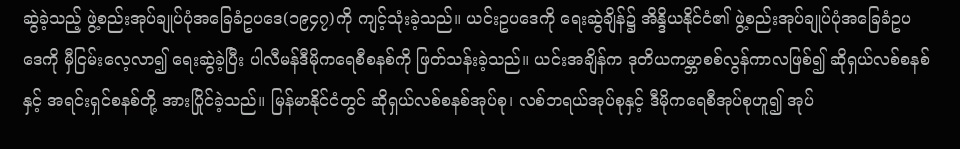ဆွဲခဲ့သည့် ဖွဲ့စည်းအုပ်ချုပ်ပုံအခြေခံဥပဒေ(၁၉၄၇)ကို ကျင့်သုံးခဲ့သည်။ ယင်းဥပဒေကို ရေးဆွဲချိန်၌ အိန္ဒိယနိုင်ငံ၏ ဖွဲ့စည်းအုပ်ချုပ်ပုံအခြေခံဥပဒေကို မှီငြမ်းလေ့လာ၍ ရေးဆွဲခဲ့ပြီး ပါလီမန်ဒီမိုကရေစီစနစ်ကို ဖြတ်သန်းခဲ့သည်။ ယင်းအချိန်က ဒုတိယကမ္ဘာစစ်လွန်ကာလဖြစ်၍ ဆိုရှယ်လစ်စနစ်နှင့် အရင်းရှင်စနစ်တို့ အားပြိုင်ခဲ့သည်။ မြန်မာနိုင်ငံတွင် ဆိုရှယ်လစ်စနစ်အုပ်စု၊ လစ်ဘရယ်အုပ်စုနှင့် ဒီမိုကရေစီအုပ်စုဟူ၍ အုပ်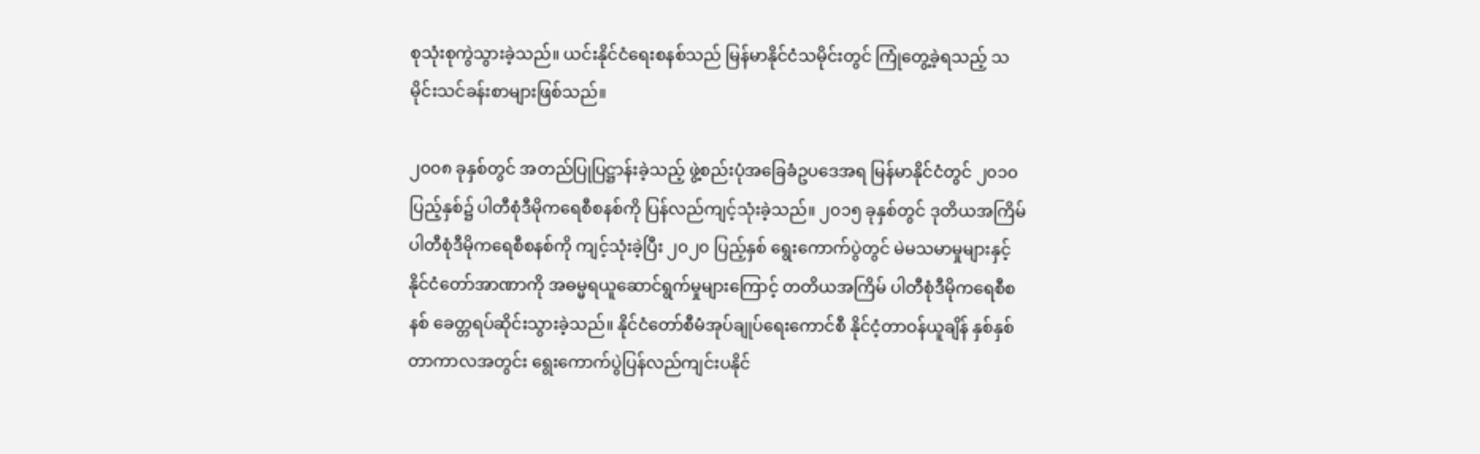စုသုံးစုကွဲသွားခဲ့သည်။ ယင်းနိုင်ငံရေးစနစ်သည် မြန်မာနိုင်ငံသမိုင်းတွင် ကြုံတွေ့ခဲ့ရသည့် သမိုင်းသင်ခန်းစာများဖြစ်သည်။

၂၀၀၈ ခုနှစ်တွင် အတည်ပြုပြဋ္ဌာန်းခဲ့သည့် ဖွဲ့စည်းပုံအခြေခံဥပဒေအရ မြန်မာနိုင်ငံတွင် ၂၀၁၀ ပြည့်နှစ်၌ ပါတီစုံဒီမိုကရေစီစနစ်ကို ပြန်လည်ကျင့်သုံးခဲ့သည်။ ၂၀၁၅ ခုနှစ်တွင် ဒုတိယအကြိမ် ပါတီစုံဒီမိုကရေစီစနစ်ကို ကျင့်သုံးခဲ့ပြီး ၂၀၂၀ ပြည့်နှစ် ရွေးကောက်ပွဲတွင် မဲမသမာမှုများနှင့် နိုင်ငံတော်အာဏာကို အဓမ္မရယူဆောင်ရွက်မှုများကြောင့် တတိယအကြိမ် ပါတီစုံဒီမိုကရေစီစနစ် ခေတ္တရပ်ဆိုင်းသွားခဲ့သည်။ နိုင်ငံတော်စီမံအုပ်ချုပ်ရေးကောင်စီ နိုင်ငံ့တာဝန်ယူချိန် နှစ်နှစ်တာကာလအတွင်း ရွေးကောက်ပွဲပြန်လည်ကျင်းပနိုင်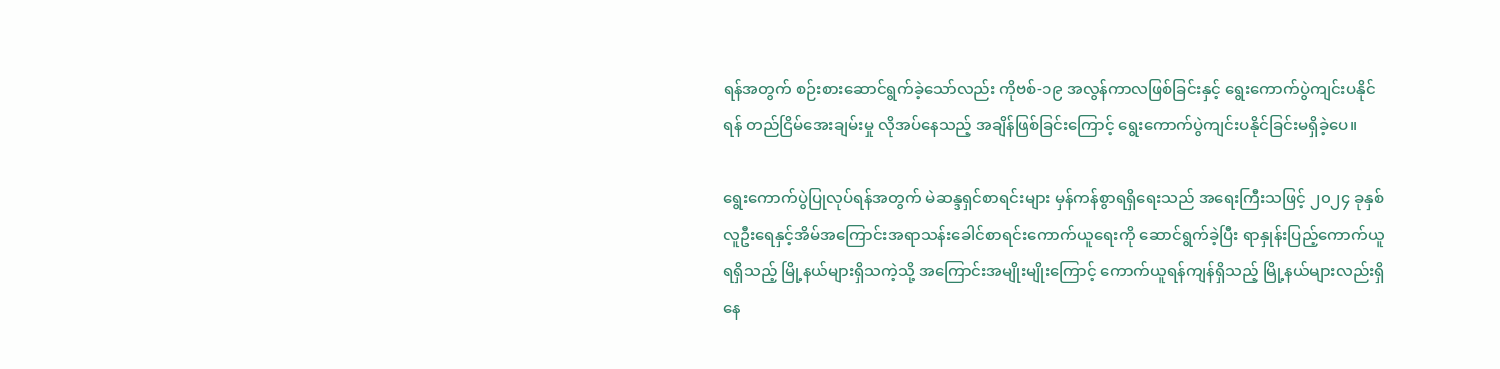ရန်အတွက် စဉ်းစားဆောင်ရွက်ခဲ့သော်လည်း ကိုဗစ်-၁၉ အလွန်ကာလဖြစ်ခြင်းနှင့် ရွေးကောက်ပွဲကျင်းပနိုင်ရန် တည်ငြိမ်အေးချမ်းမှု လိုအပ်နေသည့် အချိန်ဖြစ်ခြင်းကြောင့် ရွေးကောက်ပွဲကျင်းပနိုင်ခြင်းမရှိခဲ့ပေ။

ရွေးကောက်ပွဲပြုလုပ်ရန်အတွက် မဲဆန္ဒရှင်စာရင်းများ မှန်ကန်စွာရရှိရေးသည် အရေးကြီးသဖြင့် ၂၀၂၄ ခုနှစ် လူဦးရေနှင့်အိမ်အကြောင်းအရာသန်းခေါင်စာရင်းကောက်ယူရေးကို ဆောင်ရွက်ခဲ့ပြီး ရာနှုန်းပြည့်ကောက်ယူရရှိသည့် မြို့နယ်များရှိသကဲ့သို့ အကြောင်းအမျိုးမျိုးကြောင့် ကောက်ယူရန်ကျန်ရှိသည့် မြို့နယ်များလည်းရှိနေ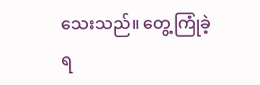သေးသည်။ တွေ့ကြုံခဲ့ရ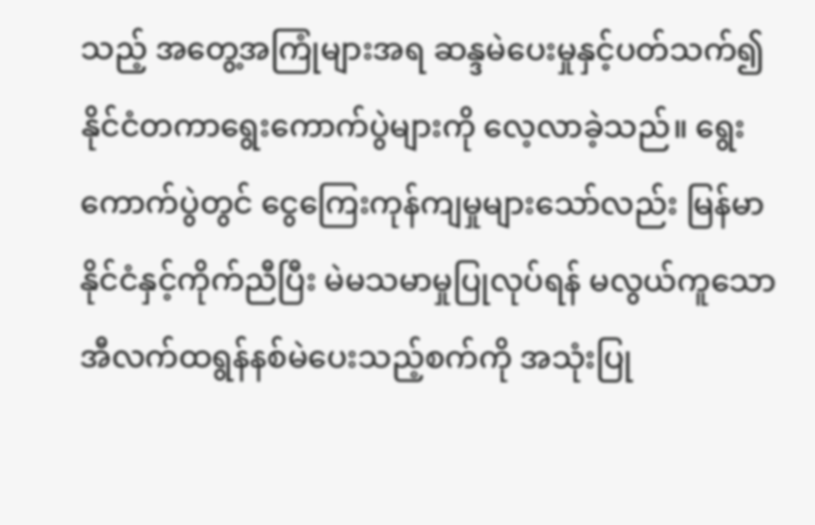သည့် အတွေ့အကြုံများအရ ဆန္ဒမဲပေးမှုနှင့်ပတ်သက်၍ နိုင်ငံတကာရွေးကောက်ပွဲများကို လေ့လာခဲ့သည်။ ရွေးကောက်ပွဲတွင် ငွေကြေးကုန်ကျမှုများသော်လည်း မြန်မာနိုင်ငံနှင့်ကိုက်ညီပြီး မဲမသမာမှုပြုလုပ်ရန် မလွယ်ကူသော အီလက်ထရွန်နစ်မဲပေးသည့်စက်ကို အသုံးပြု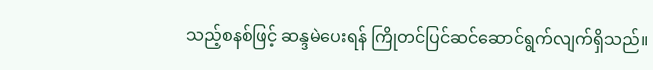သည့်စနစ်ဖြင့် ဆန္ဒမဲပေးရန် ကြိုတင်ပြင်ဆင်ဆောင်ရွက်လျက်ရှိသည်။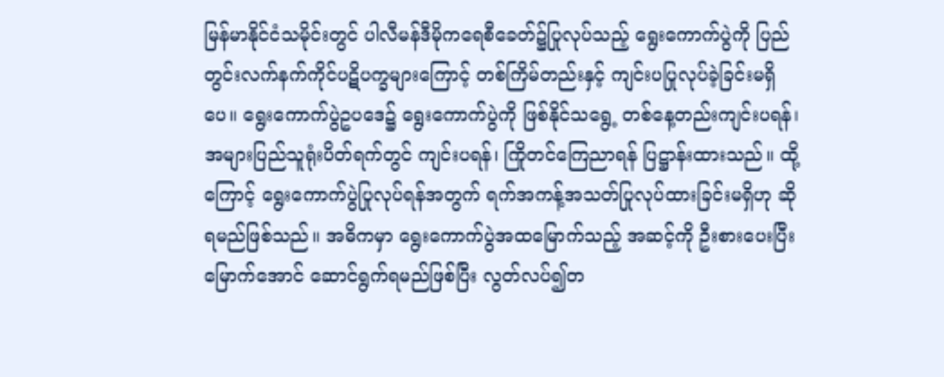မြန်မာနိုင်ငံသမိုင်းတွင် ပါလီမန်ဒီမိုကရေစီခေတ်၌ပြုလုပ်သည့် ရွေးကောက်ပွဲကို ပြည်တွင်းလက်နက်ကိုင်ပဋိပက္ခများကြောင့် တစ်ကြိမ်တည်းနှင့် ကျင်းပပြုလုပ်ခဲ့ခြင်းမရှိပေ။ ရွေးကောက်ပွဲဥပဒေ၌ ရွေးကောက်ပွဲကို ဖြစ်နိုင်သရွေ့ တစ်နေ့တည်းကျင်းပရန်၊ အများပြည်သူရုံးပိတ်ရက်တွင် ကျင်းပရန်၊ ကြိုတင်ကြေညာရန် ပြဋ္ဌာန်းထားသည်။ ထို့ကြောင့် ရွေးကောက်ပွဲပြုလုပ်ရန်အတွက် ရက်အကန့်အသတ်ပြုလုပ်ထားခြင်းမရှိဟု ဆိုရမည်ဖြစ်သည်။ အဓိကမှာ ရွေးကောက်ပွဲအထမြောက်သည့် အဆင့်ကို ဦးစားပေးပြီးမြောက်အောင် ဆောင်ရွက်ရမည်ဖြစ်ပြီး လွတ်လပ်၍တ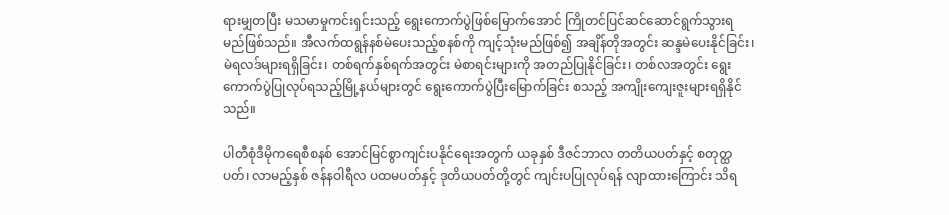ရားမျှတပြီး မသမာမှုကင်းရှင်းသည့် ရွေးကောက်ပွဲဖြစ်မြောက်အောင် ကြိုတင်ပြင်ဆင်ဆောင်ရွက်သွားရမည်ဖြစ်သည်။ အီလက်ထရွန်နစ်မဲပေးသည့်စနစ်ကို ကျင့်သုံးမည်ဖြစ်၍ အချိန်တိုအတွင်း ဆန္ဒမဲပေးနိုင်ခြင်း၊ မဲရလဒ်များရရှိခြင်း၊ တစ်ရက်နှစ်ရက်အတွင်း မဲစာရင်းများကို အတည်ပြုနိုင်ခြင်း၊ တစ်လအတွင်း ရွေးကောက်ပွဲပြုလုပ်ရသည့်မြို့နယ်များတွင် ရွေးကောက်ပွဲပြီးမြောက်ခြင်း စသည့် အကျိုးကျေးဇူးများရရှိနိုင်သည်။

ပါတီစုံဒီမိုကရေစီစနစ် အောင်မြင်စွာကျင်းပနိုင်ရေးအတွက် ယခုနှစ် ဒီဇင်ဘာလ တတိယပတ်နှင့် စတုတ္ထပတ်၊ လာမည့်နှစ် ဇန်နဝါရီလ ပထမပတ်နှင့် ဒုတိယပတ်တို့တွင် ကျင်းပပြုလုပ်ရန် လျာထားကြောင်း သိရ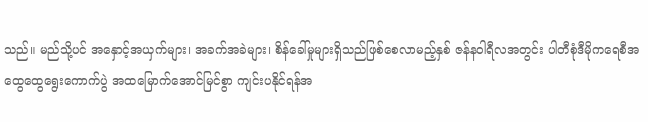သည်။ မည်သို့ပင် အနှောင့်အယှက်များ၊ အခက်အခဲများ၊ စိန်ခေါ်မှုများရှိသည်ဖြစ်စေလာမည့်နှစ် ဇန်နဝါရီလအတွင်း ပါတီစုံဒီမိုကရေစီအထွေထွေရွေးကောက်ပွဲ အထမြောက်အောင်မြင်စွာ ကျင်းပနိုင်ရန်အ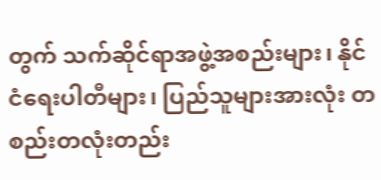တွက် သက်ဆိုင်ရာအဖွဲ့အစည်းများ၊ နိုင်ငံရေးပါတီများ၊ ပြည်သူများအားလုံး တစည်းတလုံးတည်း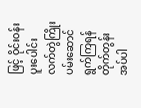ဖြင့် ဝိုင်းဝန်းပူးပေါင်း လက်တွဲကြိုးပမ်းဆောင်ရွက်ကြရန် တိုက်တွန်းအပ်ပါ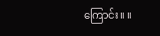ကြောင်း။ ။